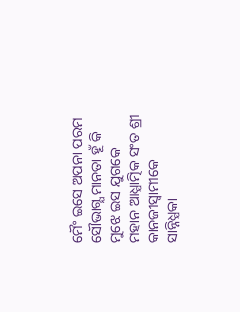ମୈଂ ଇସେ ଅପନା ପରମ ସୌଭାଗ୍ଯ ମାନତା ହୂଁ କି ମୁଝେ ଇସ ଯୁଗକେ ମହାନ ଆଧ୍ଯାତ୍ମିକ ସଂତ ଶ୍ରୀ କାନଜୀସ୍ଵାମୀକେ ସାନ୍ନିଧ୍ଯକା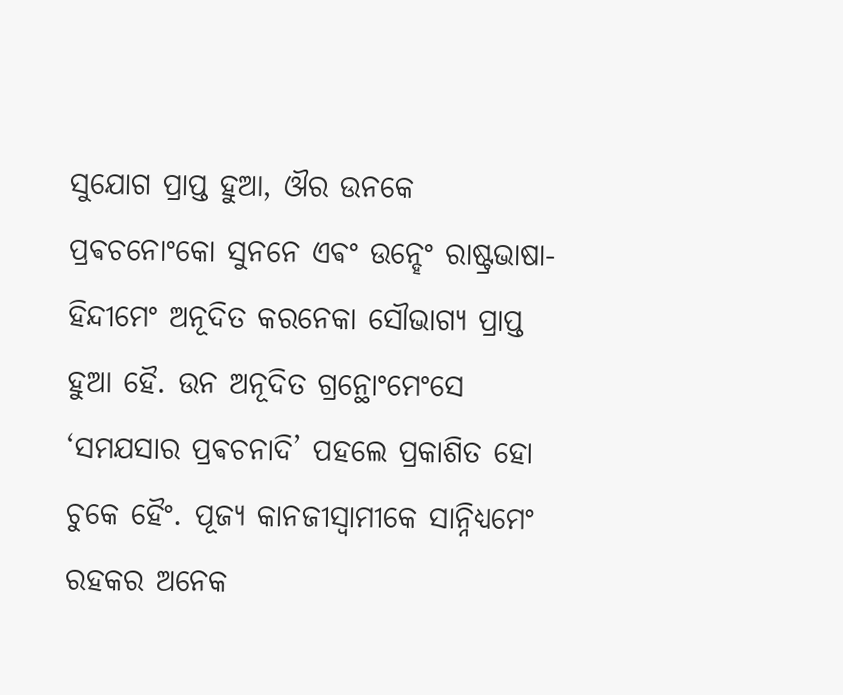ସୁଯୋଗ ପ୍ରାପ୍ତ ହୁଆ, ଔର ଉନକେ ପ୍ରଵଚନୋଂକୋ ସୁନନେ ଏଵଂ ଉନ୍ହେଂ ରାଷ୍ଟ୍ରଭାଷା-ହିନ୍ଦୀମେଂ ଅନୂଦିତ କରନେକା ସୌଭାଗ୍ଯ ପ୍ରାପ୍ତ ହୁଆ ହୈ. ଉନ ଅନୂଦିତ ଗ୍ରନ୍ଥୋଂମେଂସେ ‘ସମଯସାର ପ୍ରଵଚନାଦି’ ପହଲେ ପ୍ରକାଶିତ ହୋ ଚୁକେ ହୈଂ. ପୂଜ୍ଯ କାନଜୀସ୍ଵାମୀକେ ସାନ୍ନିଧ୍ଯମେଂ ରହକର ଅନେକ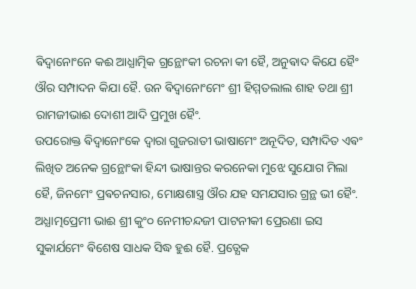ଵିଦ୍ଵାନୋଂନେ କଈ ଆଧ୍ଯାତ୍ମିକ ଗ୍ରନ୍ଥୋଂକୀ ରଚନା କୀ ହୈ, ଅନୁଵାଦ କିଯେ ହୈଂ ଔର ସମ୍ପାଦନ କିଯା ହୈ. ଉନ ଵିଦ୍ଵାନୋଂମେଂ ଶ୍ରୀ ହିମ୍ମତଲାଲ ଶାହ ତଥା ଶ୍ରୀ ରାମଜୀଭାଈ ଦୋଶୀ ଆଦି ପ୍ରମୁଖ ହୈଂ.
ଉପରୋକ୍ତ ଵିଦ୍ଵାନୋଂକେ ଦ୍ଵାରା ଗୁଜରାତୀ ଭାଷାମେଂ ଅନୂଦିତ, ସମ୍ପାଦିତ ଏଵଂ ଲିଖିତ ଅନେକ ଗ୍ରନ୍ଥୋଂକା ହିନ୍ଦୀ ଭାଷାନ୍ତର କରନେକା ମୁଝେ ସୁଯୋଗ ମିଲା ହୈ, ଜିନମେଂ ପ୍ରଵଚନସାର, ମୋକ୍ଷଶାସ୍ତ୍ର ଔର ଯହ ସମଯସାର ଗ୍ରନ୍ଥ ଭୀ ହୈଂ. ଅଧ୍ଯାତ୍ମପ୍ରେମୀ ଭାଈ ଶ୍ରୀ କୁଂ୦ ନେମୀଚନ୍ଦଜୀ ପାଟନୀକୀ ପ୍ରେରଣା ଇସ ସୁକାର୍ଯମେଂ ଵିଶେଷ ସାଧକ ସିଦ୍ଧ ହୁଈ ହୈ. ପ୍ରତ୍ଯେକ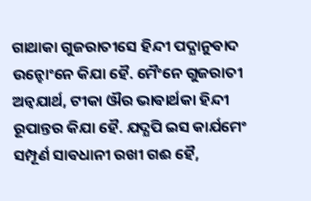ଗାଥାକା ଗୁଜରାତୀସେ ହିନ୍ଦୀ ପଦ୍ଯାନୁଵାଦ ଉନ୍ହୋଂନେ କିଯା ହୈ. ମୈଂନେ ଗୁଜରାତୀ ଅନ୍ଵଯାର୍ଥ, ଟୀକା ଔର ଭାଵାର୍ଥକା ହିନ୍ଦୀ ରୂପାନ୍ତର କିଯା ହୈ. ଯଦ୍ଯପି ଇସ କାର୍ଯମେଂ ସମ୍ପୂର୍ଣ ସାଵଧାନୀ ରଖୀ ଗଈ ହୈ,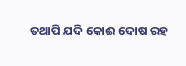ତଥାପି ଯଦି କୋଈ ଦୋଷ ରହ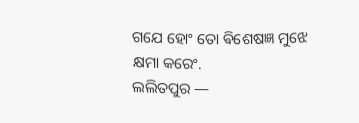ଗଯେ ହୋଂ ତୋ ଵିଶେଷଜ୍ଞ ମୁଝେ କ୍ଷମା କରେଂ.
ଲଲିତପୁର —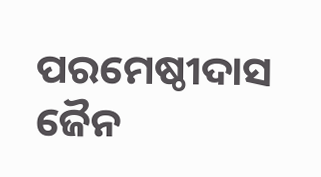ପରମେଷ୍ଠୀଦାସ ଜୈନ